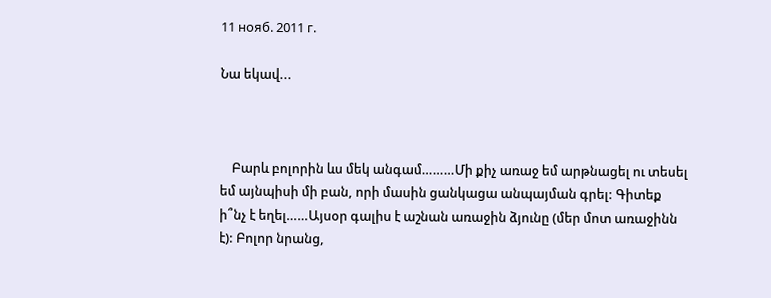11 нояб. 2011 г.

Նա եկավ...



    Բարև բոլորին ևս մեկ անգամ………Մի քիչ առաջ եմ արթնացել ու տեսել եմ այնպիսի մի բան, որի մասին ցանկացա անպայման գրել: Գիտեք ի՞նչ է եղել……Այսօր գալիս է աշնան առաջին ձյունը (մեր մոտ առաջինն է): Բոլոր նրանց,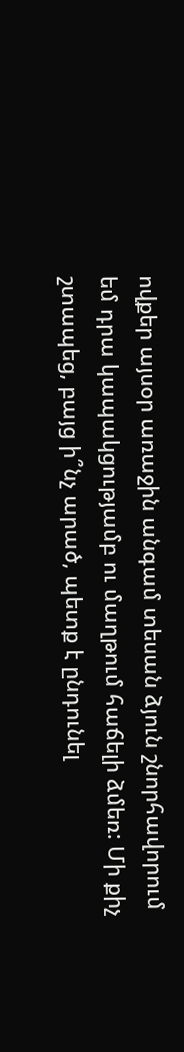ովքեր այսօր առաջին անգամ տեսան ձյուն շնորհավորում եմ դրա կապակցությամբ ու մաղթում հաճելի ձմեռ: Մի քիչ շտապեց, բայց ի՞նչ արած, պետք է ընդունել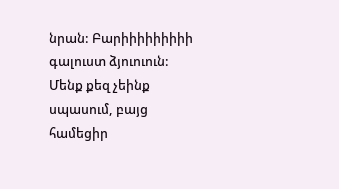նրան: Բարիիիիիիիիի գալուստ ձյուուուն: Մենք քեզ չեինք սպասում, բայց համեցիր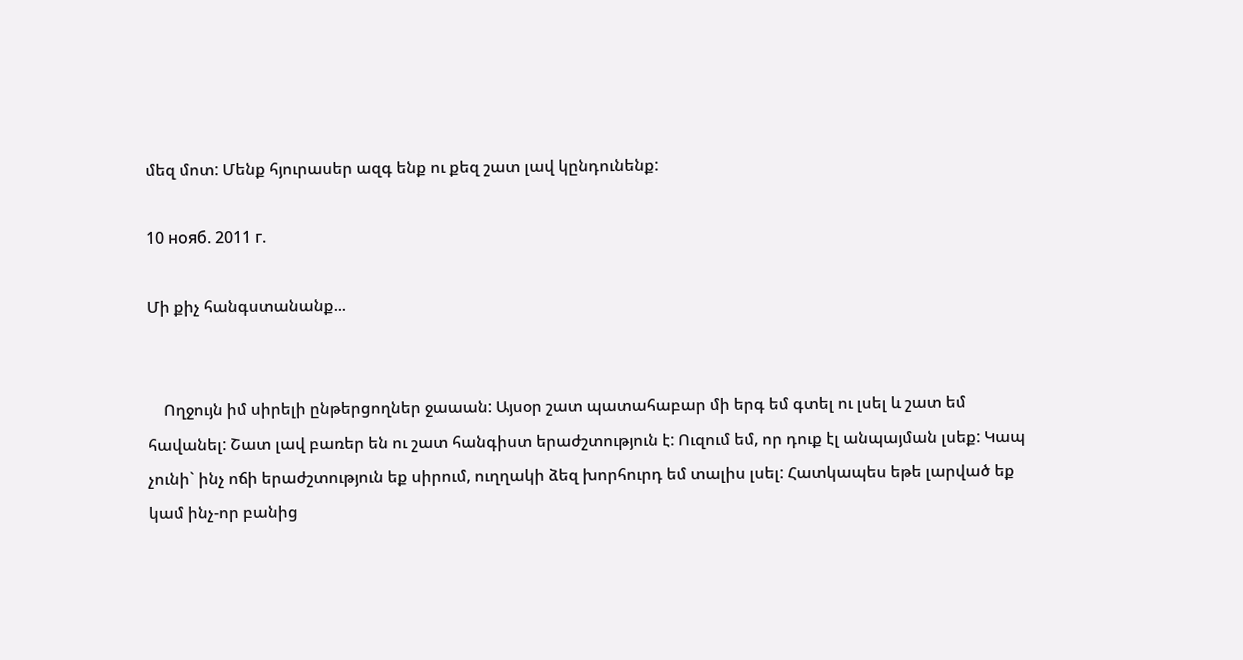մեզ մոտ: Մենք հյուրասեր ազգ ենք ու քեզ շատ լավ կընդունենք:

10 нояб. 2011 г.

Մի քիչ հանգստանանք...


    Ողջույն իմ սիրելի ընթերցողներ ջաաան: Այսօր շատ պատահաբար մի երգ եմ գտել ու լսել և շատ եմ հավանել: Շատ լավ բառեր են ու շատ հանգիստ երաժշտություն է: Ուզում եմ, որ դուք էլ անպայման լսեք: Կապ չունի` ինչ ոճի երաժշտություն եք սիրում, ուղղակի ձեզ խորհուրդ եմ տալիս լսել: Հատկապես եթե լարված եք կամ ինչ-որ բանից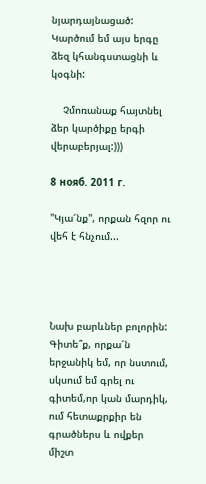նյարդայնացած: Կարծում եմ այս երգը ձեզ կհանգստացնի և կօգնի:

    Չմոռանաք հայտնել ձեր կարծիքը երգի վերաբերյալ:)))

8 нояб. 2011 г.

"Կյա՜նք", որքան հզոր ու վեհ է հնչում...




Նախ բարևներ բոլորին: Գիտե՞ք, որքա՜ն երջանիկ եմ, որ նստում, սկսում եմ գրել ու գիտեմ,որ կան մարդիկ, ում հետաքրքիր են գրածներս և ովքեր միշտ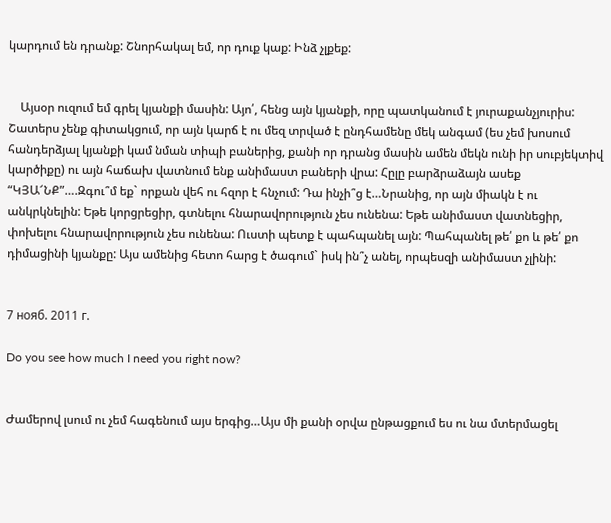կարդում են դրանք: Շնորհակալ եմ, որ դուք կաք: Ինձ չլքեք:


    Այսօր ուզում եմ գրել կյանքի մասին: Այո՛, հենց այն կյանքի, որը պատկանում է յուրաքանչյուրիս: Շատերս չենք գիտակցում, որ այն կարճ է ու մեզ տրված է ընդհամենը մեկ անգամ (ես չեմ խոսում հանդերձյալ կյանքի կամ նման տիպի բաներից, քանի որ դրանց մասին ամեն մեկն ունի իր սուբյեկտիվ կարծիքը) ու այն հաճախ վատնում ենք անիմաստ բաների վրա: Հըլը բարձրաձայն ասեք “ԿՅԱ՜ՆՔ”….Զգու՞մ եք` որքան վեհ ու հզոր է հնչում: Դա ինչի՞ց է…Նրանից, որ այն միակն է ու անկրկնելին: Եթե կորցրեցիր, գտնելու հնարավորություն չես ունենա: Եթե անիմաստ վատնեցիր, փոխելու հնարավորություն չես ունենա: Ուստի պետք է պահպանել այն: Պահպանել թե՛ քո և թե՛ քո դիմացինի կյանքը: Այս ամենից հետո հարց է ծագում` իսկ ին՞չ անել, որպեսզի անիմաստ չլինի:


7 нояб. 2011 г.

Do you see how much I need you right now?


Ժամերով լսում ու չեմ հագենում այս երգից…Այս մի քանի օրվա ընթացքում ես ու նա մտերմացել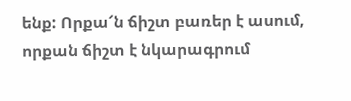ենք: Որքա՜ն ճիշտ բառեր է ասում, որքան ճիշտ է նկարագրում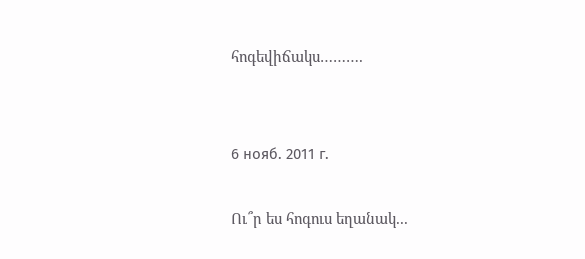հոգեվիճակս……….


6 нояб. 2011 г.

Ու՞ր ես հոգուս եղանակ...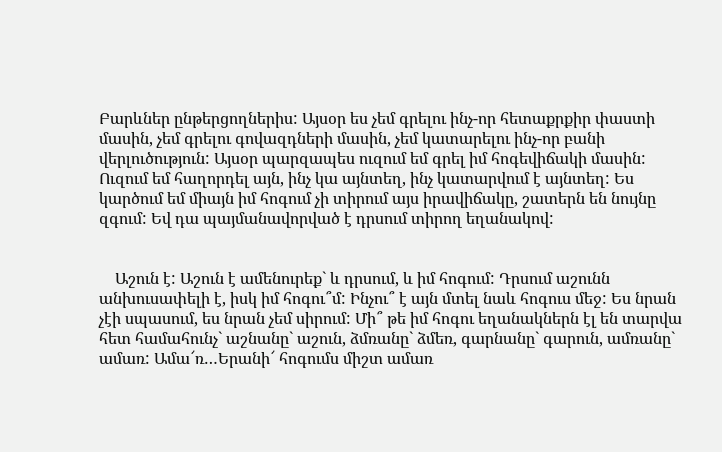Բարևներ ընթերցողներիս: Այսօր ես չեմ գրելու ինչ-որ հետաքրքիր փաստի մասին, չեմ գրելու գովազդների մասին, չեմ կատարելու ինչ-որ բանի վերլուծություն: Այսօր պարզապես ուզում եմ գրել իմ հոգեվիճակի մասին: Ուզում եմ հաղորդել այն, ինչ կա այնտեղ, ինչ կատարվում է այնտեղ: Ես կարծում եմ միայն իմ հոգում չի տիրում այս իրավիճակը, շատերն են նույնը զգում: Եվ դա պայմանավորված է դրսում տիրող եղանակով:


    Աշուն է: Աշուն է ամենուրեք` և դրսում, և իմ հոգում: Դրսում աշունն անխուսափելի է, իսկ իմ հոգու՞մ: Ինչու՞ է այն մտել նաև հոգուս մեջ: Ես նրան չէի սպասում, ես նրան չեմ սիրում: Մի՞ թե իմ հոգու եղանակներն էլ են տարվա հետ համահունչ` աշնանը` աշուն, ձմռանը` ձմեռ, գարնանը` գարուն, ամռանը` ամառ: Ամա՜ռ…Երանի՜ հոգումս միշտ ամառ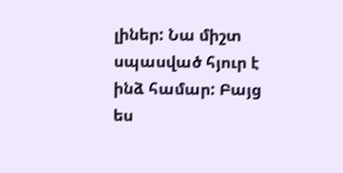լիներ: Նա միշտ սպասված հյուր է ինձ համար: Բայց ես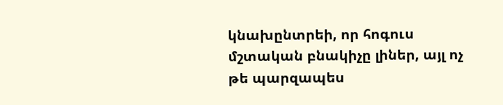կնախընտրեի, որ հոգուս մշտական բնակիչը լիներ, այլ ոչ թե պարզապես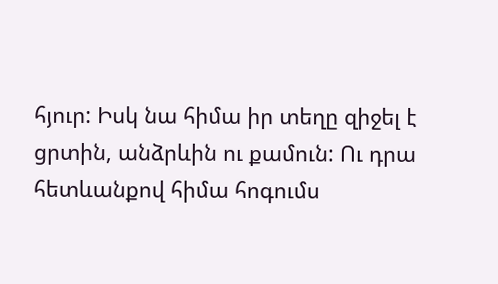հյուր: Իսկ նա հիմա իր տեղը զիջել է ցրտին, անձրևին ու քամուն: Ու դրա հետևանքով հիմա հոգումս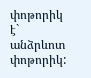փոթորիկ է` անձրևոտ փոթորիկ: